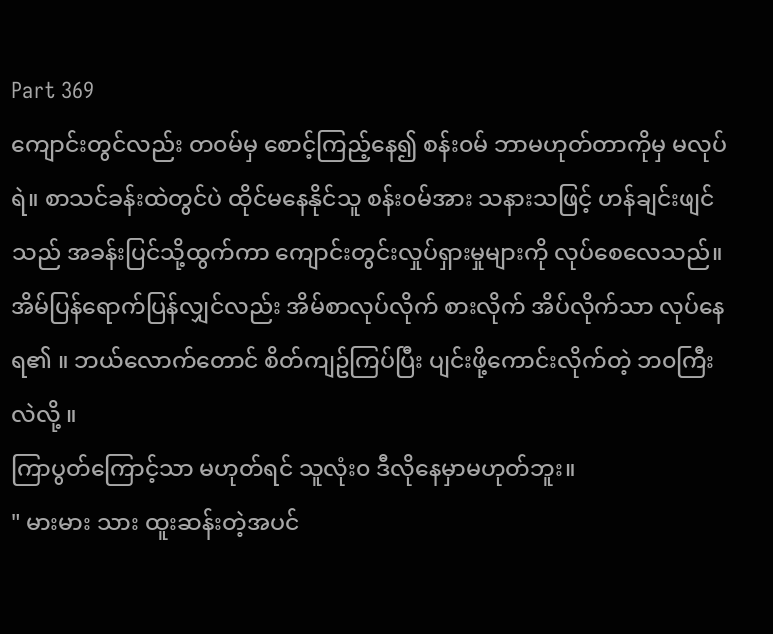Part 369
ကျောင်းတွင်လည်း တ၀မ်မှ စောင့်ကြည့်နေ၍ စန်း၀မ် ဘာမဟုတ်တာကိုမှ မလုပ်ရဲ။ စာသင်ခန်းထဲတွင်ပဲ ထိုင်မနေနိုင်သူ စန်း၀မ်အား သနားသဖြင့် ဟန်ချင်းဖျင်သည် အခန်းပြင်သို့ထွက်ကာ ကျောင်းတွင်းလှုပ်ရှားမှုများကို လုပ်စေလေသည်။
အိမ်ပြန်ရောက်ပြန်လျှင်လည်း အိမ်စာလုပ်လိုက် စားလိုက် အိပ်လိုက်သာ လုပ်နေရ၏ ။ ဘယ်လောက်တောင် စိတ်ကျဥ်ကြပ်ပြီး ပျင်းဖို့ကောင်းလိုက်တဲ့ ဘ၀ကြီးလဲလို့ ။
ကြာပွတ်ကြောင့်သာ မဟုတ်ရင် သူလုံး၀ ဒီလိုနေမှာမဟုတ်ဘူး။
" မားမား သား ထူးဆန်းတဲ့အပင်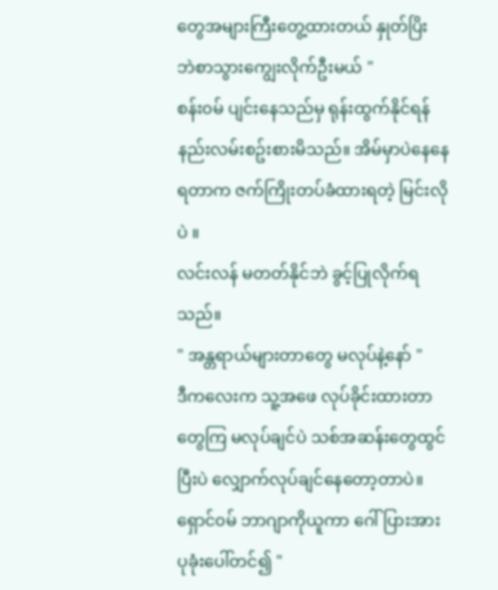တွေအများကြီးတွေ့ထားတယ် နှုတ်ပြိး ဘဲစာသွားကျွေးလိုက်ဦးမယ် "
စန်း၀မ် ပျင်းနေသည်မှ ရုန်းထွက်နိုင်ရန် နည်းလမ်းစဥ်းစားမိသည်။ အိမ်မှာပဲနေနေရတာက ဇက်ကြိုးတပ်ခံထားရတဲ့ မြင်းလိုပဲ ။
လင်းလန် မတတ်နိုင်ဘဲ ခွင့်ပြုလိုက်ရသည်။
" အန္တရာယ်များတာတွေ မလုပ်နဲ့နော် "
ဒီကလေးက သူ့အဖေ လုပ်ခိုင်းထားတာတွေကြ မလုပ်ချင်ပဲ သစ်အဆန်းတွေထွင်ပြီးပဲ လျှောက်လုပ်ချင်နေတော့တာပဲ။
ရှောင်၀မ် ဘာဂျာကိုယူကာ ဂေါ်ပြားအား ပုခုံးပေါ်တင်၍ "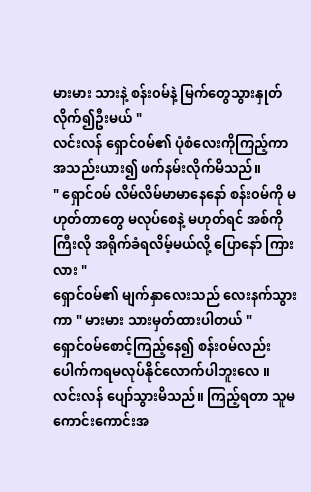မားမား သားနဲ့ စန်း၀မ်နဲ့ မြက်တွေသွားနှုတ်လိုက်၍ဦးမယ် "
လင်းလန် ရှောင်၀မ်၏ ပုံစံလေးကိုကြည့်ကာ အသည်းယား၍ ဖက်နမ်းလိုက်မိသည်။
" ရှောင်၀မ် လိမ်လိမ်မာမာနေနော် စန်း၀မ်ကို မဟုတ်တာတွေ မလုပ်စေနဲ့ မဟုတ်ရင် အစ်ကိုကြီးလို အရိုက်ခံရလိမ့်မယ်လို့ ပြောနော် ကြားလား "
ရှောင်၀မ်၏ မျက်နှာလေးသည် လေးနက်သွားကာ " မားမား သားမှတ်ထားပါတယ် "
ရှောင်၀မ်စောင့်ကြည့်နေ၍ စန်း၀မ်လည်း ပေါက်ကရမလုပ်နိုင်လောက်ပါဘူးလေ ။
လင်းလန် ပျော်သွားမိသည်။ ကြည့်ရတာ သူမ ကောင်းကောင်းအ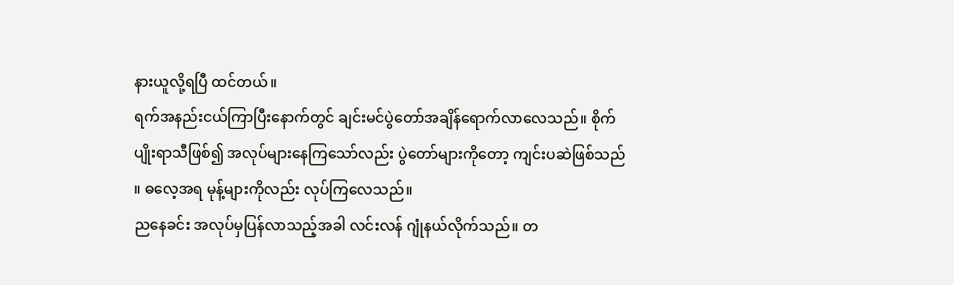နားယူလို့ရပြီ ထင်တယ်။
ရက်အနည်းငယ်ကြာပြီးနောက်တွင် ချင်းမင်ပွဲတော်အချိန်ရောက်လာလေသည်။ စိုက်ပျိုးရာသီဖြစ်၍ အလုပ်များနေကြသော်လည်း ပွဲတော်များကိုတော့ ကျင်းပဆဲဖြစ်သည် ။ ဓလေ့အရ မုန့်များကိုလည်း လုပ်ကြလေသည်။
ညနေခင်း အလုပ်မှပြန်လာသည့်အခါ လင်းလန် ဂျုံနယ်လိုက်သည်။ တ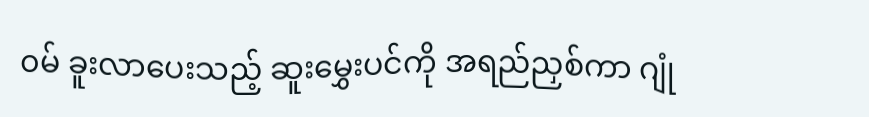၀မ် ခူးလာပေးသည့် ဆူးမွှေးပင်ကို အရည်ညှစ်ကာ ဂျုံ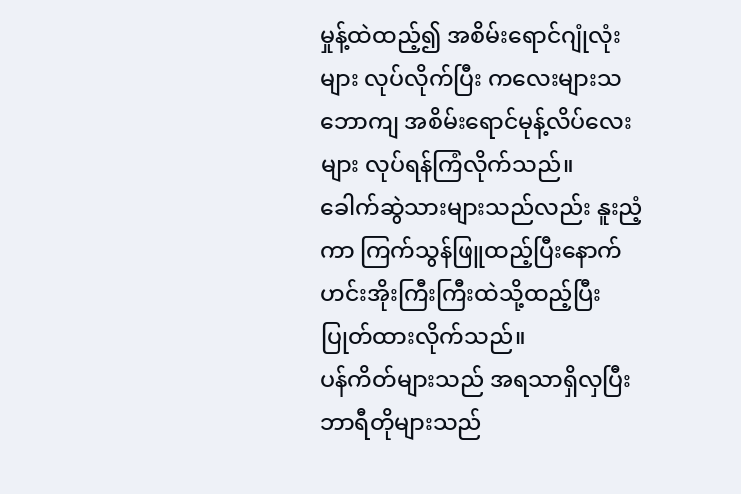မှုန့်ထဲထည့်၍ အစိမ်းရောင်ဂျုံလုံးများ လုပ်လိုက်ပြီး ကလေးများသဘောကျ အစိမ်းရောင်မုန့်လိပ်လေးများ လုပ်ရန်ကြံလိုက်သည်။
ခေါက်ဆွဲသားများသည်လည်း နူးညံ့ကာ ကြက်သွန်ဖြူထည့်ပြီးနောက် ဟင်းအိုးကြီးကြီးထဲသို့ထည့်ပြီး ပြုတ်ထားလိုက်သည်။
ပန်ကိတ်များသည် အရသာရှိလှပြီး ဘာရီတိုများသည်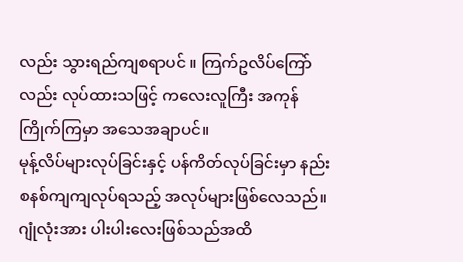လည်း သွားရည်ကျစရာပင် ။ ကြက်ဥလိပ်ကြော်လည်း လုပ်ထားသဖြင့် ကလေးလူကြီး အကုန်ကြိုက်ကြမှာ အသေအချာပင်။
မုန့်လိပ်များလုပ်ခြင်းနှင့် ပန်ကိတ်လုပ်ခြင်းမှာ နည်းစနစ်ကျကျလုပ်ရသည့် အလုပ်များဖြစ်လေသည်။ ဂျုံလုံးအား ပါးပါးလေးဖြစ်သည်အထိ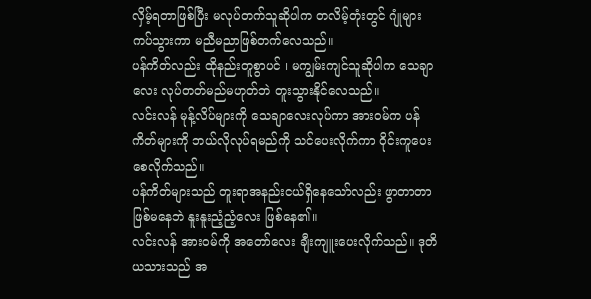လှိမ့်ရတာဖြစ်ပြီး မလုပ်တက်သူဆိုပါက တလိမ့်တုံးတွင် ဂျုံများကပ်သွားကာ မညီမညာဖြစ်တက်လေသည်။
ပန်ကိတ်လည်း ထိုနည်းတူစွာပင် ၊ မကျွမ်းကျင်သူဆိုပါက သေချာလေး လုပ်တတ်မည်မဟုတ်ဘဲ တူးသွားနိုင်လေသည်။
လင်းလန် မုန့်လိပ်များကို သေချာလေးလုပ်ကာ အား၀မ်က ပန်ကိတ်များကို ဘယ်လိုလုပ်ရမည်ကို သင်ပေးလိုက်ကာ ၀ိုင်းကူပေးစေလိုက်သည်။
ပန်ကိတ်များသည် တူးရာအနည်းငယ်ရှိနေသော်လည်း ဖွာတာတာဖြစ်မနေဘဲ နူးနူးညံ့ညံ့လေး ဖြစ်နေ၏။
လင်းလန် အား၀မ်ကို အတော်လေး ချီးကျူးပေးလိုက်သည်။ ဒုတိယသားသည် အ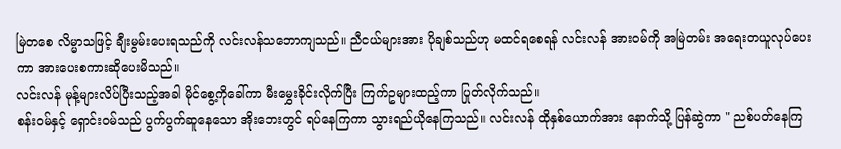မြဲတစေ လိမ္မာသဖြင့် ချီးမွမ်းပေးရသည်ကို လင်းလန်သဘောကျသည်။ ညီငယ်များအား ပိုချစ်သည်ဟု မထင်ရစေရန် လင်းလန် အား၀မ်ကို အမြဲတမ်း အရေးတယူလုပ်ပေးကာ အားပေးစကားဆိုပေးမိသည်။
လင်းလန် မုန့်များလိပ်ပြီးသည့်အခါ မိုင်စွေ့ကိုခေါ်ကာ မီးမွှေးခိုင်းလိုက်ပြီး ကြက်ဥများထည့်ကာ ပြုတ်လိုက်သည်။
စန်း၀မ်နှင့် ရှောင်း၀မ်သည် ပွက်ပွက်ဆူနေသော အိုးဘေးတွင် ရပ်နေကြကာ သွားရည်ယိုနေကြသည်။ လင်းလန် ထိုနှစ်ယောက်အား နောက်သို့ ပြန်ဆွဲကာ " ညစ်ပတ်နေကြ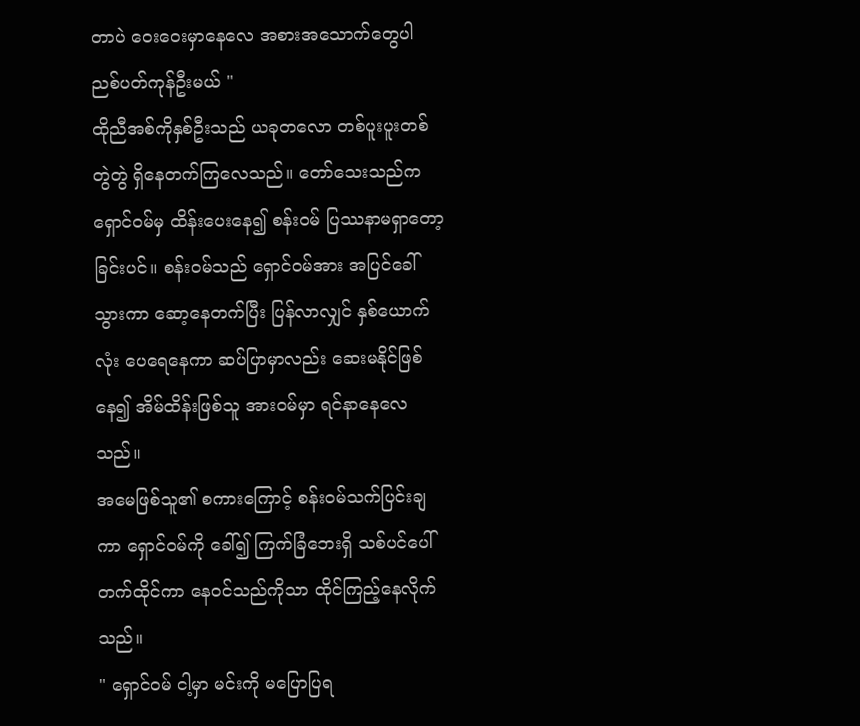တာပဲ ဝေးဝေးမှာနေလေ အစားအသောက်တွေပါ ညစ်ပတ်ကုန်ဦးမယ် "
ထိုညီအစ်ကိုနှစ်ဦးသည် ယခုတလော တစ်ပူးပူးတစ်တွဲတွဲ ရှိနေတက်ကြလေသည်။ တော်သေးသည်က ရှောင်၀မ်မှ ထိန်းပေးနေ၍ စန်း၀မ် ပြဿနာမရှာတော့ခြင်းပင်။ စန်း၀မ်သည် ရှောင်၀မ်အား အပြင်ခေါ်သွားကာ ဆော့နေတက်ပြီး ပြန်လာလျှင် နှစ်ယောက်လုံး ပေရေနေကာ ဆပ်ပြာမှာလည်း ဆေးမနိုင်ဖြစ်နေ၍ အိမ်ထိန်းဖြစ်သူ အား၀မ်မှာ ရင်နာနေလေသည်။
အမေဖြစ်သူ၏ စကားကြောင့် စန်း၀မ်သက်ပြင်းချကာ ရှောင်၀မ်ကို ခေါ်၍ ကြက်ခြံဘေးရှိ သစ်ပင်ပေါ်တက်ထိုင်ကာ နေ၀င်သည်ကိုသာ ထိုင်ကြည့်နေလိုက်သည်။
" ရှောင်၀မ် ငါ့မှာ မင်းကို မပြောပြရ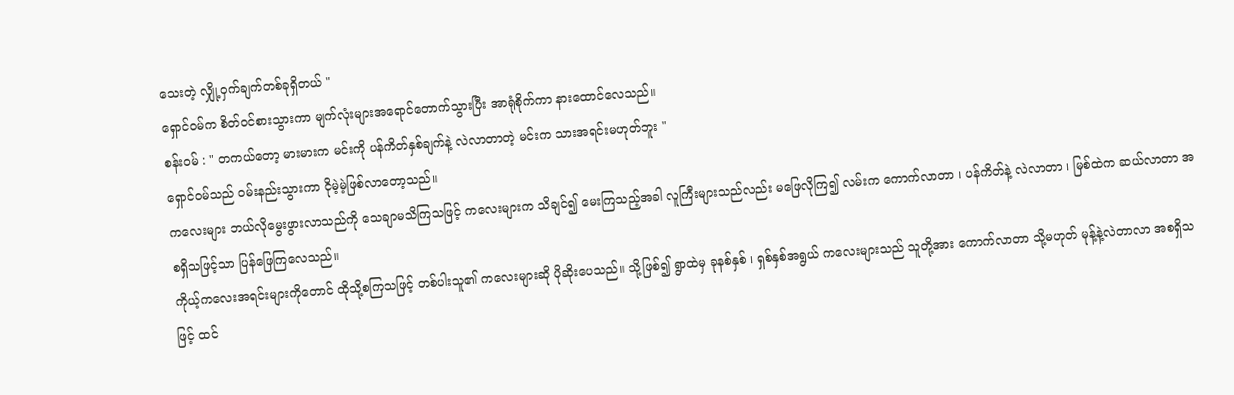သေးတဲ့ လျှို့၀ှက်ချက်တစ်ခုရှိတယ် "
ရှောင်၀မ်က စိတ်၀င်စားသွားကာ မျက်လုံးများအရောင်တောက်သွားပြီး အာရုံစိုက်ကာ နားထောင်လေသည်။
စန်း၀မ် : " တကယ်တော့ မားမားက မင်းကို ပန်ကိတ်နှစ်ချက်နဲ့ လဲလာတာတဲ့ မင်းက သားအရင်းမဟုတ်ဘူး "
ရှောင်၀မ်သည် ၀မ်းနည်းသွားကာ ငိုမဲ့မဲ့ဖြစ်လာတော့သည်။
ကလေးများ ဘယ်လိုမွေးဖွားလာသည်ကို သေချာမသိကြသဖြင့် ကလေးများက သိချင်၍ မေးကြသည့်အခါ လူကြီးများသည်လည်း မဖြေလိုကြ၍ လမ်းက ကောက်လာတာ ၊ ပန်ကိတ်နဲ့ လဲလာတာ ၊ မြစ်ထဲက ဆယ်လာတာ အစရှိသဖြင့်သာ ပြန်ဖြေကြလေသည်။
ကိုယ့်ကလေးအရင်းများကိုတောင် ထိုသို့စကြသဖြင့် တစ်ပါးသူ၏ ကလေးများဆို ပိုဆိုးပေသည်။ သို့ဖြစ်၍ ရွာထဲမှ ခုနစ်နှစ် ၊ ရှစ်နှစ်အရွယ် ကလေးများသည် သူတို့အား ကောက်လာတာ သို့မဟုတ် မုန့်နဲ့လဲတာလာ အစရှိသဖြင့် ထင်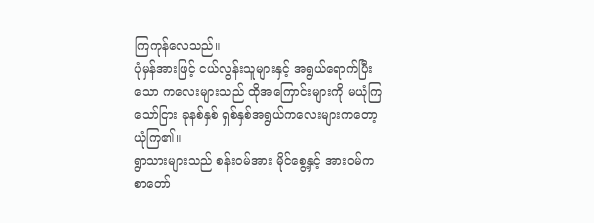ကြကုန်လေသည်။
ပုံမှန်အားဖြင့် ငယ်လွန်းသူများနှင့် အရွယ်ရောက်ပြီးသော ကလေးများသည် ထိုအကြောင်းများကို မယုံကြသော်ငြား ခုနစ်နှစ် ရှစ်နှစ်အရွယ်ကလေးများကတော့ ယုံကြ၏။
ရွာသားများသည် စန်း၀မ်အား မိုင်စွေ့နှင့် အား၀မ်က စာတော်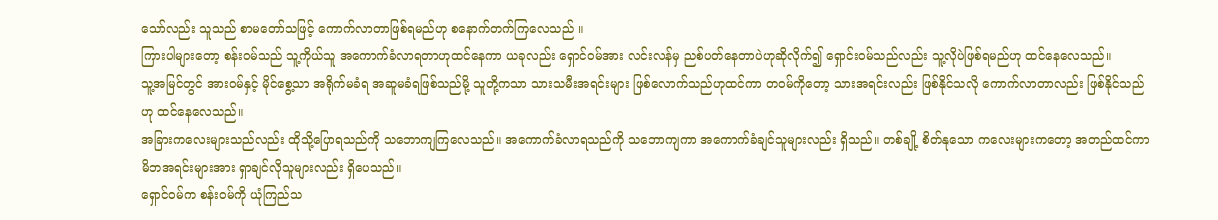သော်လည်း သူသည် စာမတော်သဖြင့် ကောက်လာတာဖြစ်ရမည်ဟု စနောက်တက်ကြလေသည် ။
ကြားပါများတော့ စန်း၀မ်သည် သူ့ကိုယ်သူ အကောက်ခံလာရတာဟုထင်နေကာ ယခုလည်း ရှောင်၀မ်အား လင်းလန်မှ ညစ်ပတ်နေတာပဲဟုဆိုလိုက်၍ ရှောင်း၀မ်သည်လည်း သူ့လိုပဲဖြစ်ရမည်ဟု ထင်နေလေသည်။
သူ့အမြင်တွင် အား၀မ်နှင့် မိုင်စွေ့သာ အရိုက်မခံရ အဆူမခံရဖြစ်သည်မို့ သူတို့ကသာ သားသမီးအရင်းများ ဖြစ်လောက်သည်ဟုထင်ကာ တ၀မ်ကိုတော့ သားအရင်းလည်း ဖြစ်နိုင်သလို ကောက်လာတာလည်း ဖြစ်နိုင်သည်ဟု ထင်နေလေသည်။
အခြားကလေးများသည်လည်း ထိုသို့ပြောရသည်ကို သဘောကျကြလေသည်။ အကောက်ခံလာရသည်ကို သဘောကျကာ အကောက်ခံချင်သူများလည်း ရှိသည်။ တစ်ချို့ စိတ်နုသော ကလေးများကတော့ အတည်ထင်ကာ မိဘအရင်းများအား ရှာချင်လိုသူများလည်း ရှိပေသည်။
ရှောင်၀မ်က စန်း၀မ်ကို ယုံကြည်သ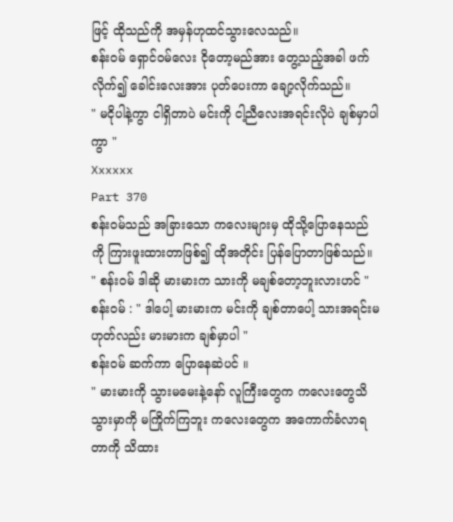ဖြင့် ထိုသည်ကို အမှန်ဟုထင်သွားလေသည်။
စန်း၀မ် ရှောင်၀မ်လေး ငိုတော့မည်အား တွေ့သည့်အခါ ဖက်လိုက်၍ ခေါင်းလေးအား ပုတ်ပေးကာ ချော့လိုက်သည်။
" မငိုပါနဲ့ကွာ ငါရှိတာပဲ မင်းကို ငါ့ညီလေးအရင်းလိုပဲ ချစ်မှာပါကွာ "
Xxxxxx
Part 370
စန်း၀မ်သည် အခြားသော ကလေးများမှ ထိုသို့ပြောနေသည်ကို ကြားဖူးထားတာဖြစ်၍ ထိုအတိုင်း ပြန်ပြောတာဖြစ်သည်။
" စန်း၀မ် ဒါဆို မားမားက သားကို မချစ်တော့ဘူးလားဟင် "
စန်း၀မ် : " ဒါပေါ့ မားမားက မင်းကို ချစ်တာပေါ့ သားအရင်းမဟုတ်လည်း မားမားက ချစ်မှာပါ "
စန်း၀မ် ဆက်ကာ ပြောနေဆဲပင် ။
" မားမားကို သွားမမေးနဲ့နော် လူကြီးတွေက ကလေးတွေသိသွားမှာကို မကြိုက်ကြဘူး ကလေးတွေက အကောက်ခံလာရတာကို သိထား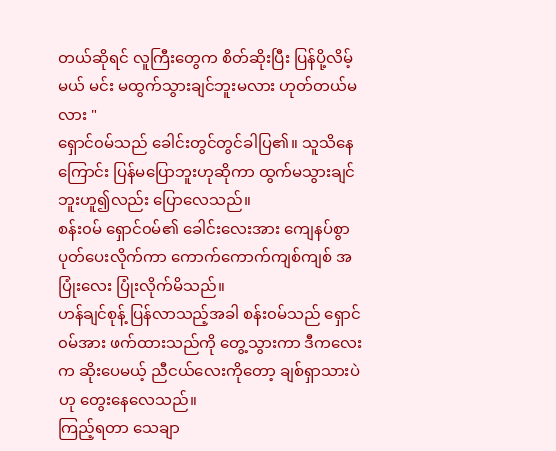တယ်ဆိုရင် လူကြီးတွေက စိတ်ဆိုးပြီး ပြန်ပို့လိမ့်မယ် မင်း မထွက်သွားချင်ဘူးမလား ဟုတ်တယ်မလား "
ရှောင်၀မ်သည် ခေါင်းတွင်တွင်ခါပြ၏။ သူသိနေကြောင်း ပြန်မပြောဘူးဟုဆိုကာ ထွက်မသွားချင်ဘူးဟူ၍လည်း ပြောလေသည်။
စန်း၀မ် ရှောင်၀မ်၏ ခေါင်းလေးအား ကျေနပ်စွာ ပုတ်ပေးလိုက်ကာ ကောက်ကောက်ကျစ်ကျစ် အပြုံးလေး ပြုံးလိုက်မိသည်။
ဟန်ချင်စုန့် ပြန်လာသည့်အခါ စန်း၀မ်သည် ရှောင်၀မ်အား ဖက်ထားသည်ကို တွေ့သွားကာ ဒီကလေးက ဆိုးပေမယ့် ညီငယ်လေးကိုတော့ ချစ်ရှာသားပဲဟု တွေးနေလေသည်။
ကြည့်ရတာ သေချာ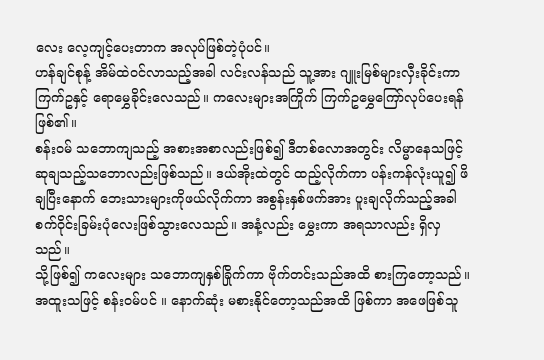လေး လေ့ကျင့်ပေးတာက အလုပ်ဖြစ်တဲ့ပုံပင်။
ဟန်ချင်စုန့် အိမ်ထဲ၀င်လာသည့်အခါ လင်းလန်သည် သူ့အား ဂျူးမြစ်များလှီးခိုင်းကာ ကြက်ဥနှင့် ရောမွှေခိုင်းလေသည်။ ကလေးများအကြိုက် ကြက်ဥမွှေကြော်လုပ်ပေးရန် ဖြစ်၏။
စန်း၀မ် သဘောကျသည့် အစားအစာလည်းဖြစ်၍ ဒီတစ်လောအတွင်း လိမ္မာနေသဖြင့် ဆုချသည့်သဘောလည်းဖြစ်သည်။ ဒယ်အိုးထဲတွင် ထည့်လိုက်ကာ ပန်းကန်လုံးယူ၍ ဖိချပြီးနောက် ဘေးသားများကိုဖယ်လိုက်ကာ အစွန်းနှစ်ဖက်အား ပူးချလိုက်သည့်အခါ စက်၀ိုင်းခြမ်းပုံလေးဖြစ်သွားလေသည်။ အနံ့လည်း မွှေးကာ အရသာလည်း ရှိလှသည်။
သို့ဖြစ်၍ ကလေးများ သဘောကျနှစ်ခြိုက်ကာ ဗိုက်တင်းသည်အထိ စားကြတော့သည်။ အထူးသဖြင့် စန်း၀မ်ပင် ။ နောက်ဆုံး မစားနိုင်တော့သည်အထိ ဖြစ်ကာ အဖေဖြစ်သူ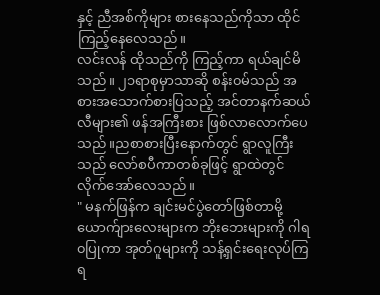နှင့် ညီအစ်ကိုများ စားနေသည်ကိုသာ ထိုင်ကြည့်နေလေသည်။
လင်းလန် ထိုသည်ကို ကြည့်ကာ ရယ်ချင်မိသည်။ ၂၁ရာစုမှာသာဆို စန်း၀မ်သည် အစားအသောက်စားပြသည့် အင်တာနက်ဆယ်လီများ၏ ဖန်အကြီးစား ဖြစ်လာလောက်ပေသည်။ညစာစားပြီးနောက်တွင် ရွာလူကြီးသည် လော်စပီကာတစ်ခုဖြင့် ရွာထဲတွင် လိုက်အော်လေသည်။
" မနက်ဖြန်က ချင်းမင်ပွဲတော်ဖြစ်တာမို့ ယောက်ျားလေးများက ဘိုးဘေးများကို ဂါရ၀ပြုကာ အုတ်ဂူများကို သန့်ရှင်းရေးလုပ်ကြရ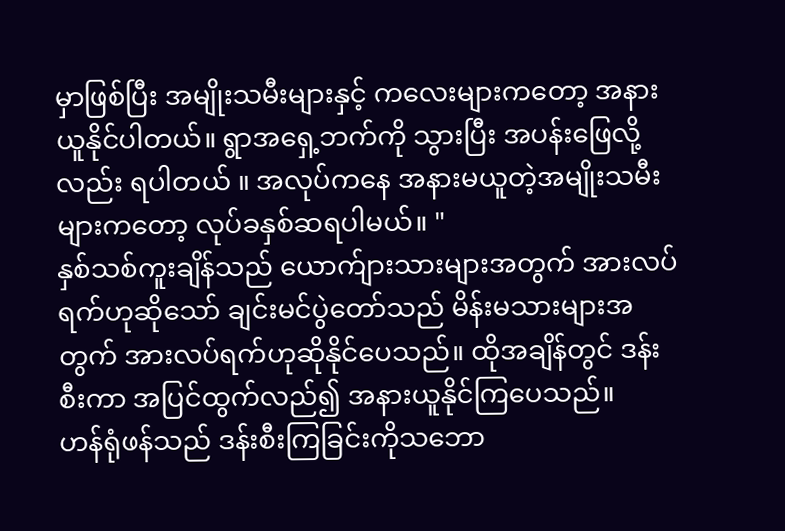မှာဖြစ်ပြီး အမျိုးသမီးများနှင့် ကလေးများကတော့ အနားယူနိုင်ပါတယ်။ ရွာအရှေ့ဘက်ကို သွားပြီး အပန်းဖြေလို့လည်း ရပါတယ် ။ အလုပ်ကနေ အနားမယူတဲ့အမျိုးသမီးများကတော့ လုပ်ခနှစ်ဆရပါမယ်။ "
နှစ်သစ်ကူးချိန်သည် ယောက်ျားသားများအတွက် အားလပ်ရက်ဟုဆိုသော် ချင်းမင်ပွဲတော်သည် မိန်းမသားများအတွက် အားလပ်ရက်ဟုဆိုနိုင်ပေသည်။ ထိုအချိန်တွင် ဒန်းစီးကာ အပြင်ထွက်လည်၍ အနားယူနိုင်ကြပေသည်။
ဟန်ရုံဖန်သည် ဒန်းစီးကြခြင်းကိုသဘော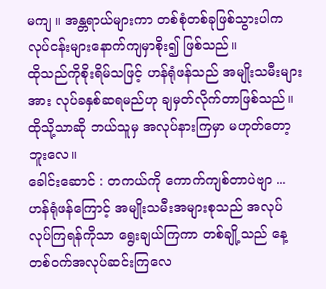မကျ ။ အန္တရာယ်များကာ တစ်စုံတစ်ခုဖြစ်သွားပါက လုပ်ငန်းများနောက်ကျမှာစိုး၍ ဖြစ်သည်။
ထိုသည်ကိုစိုးရိမ်သဖြင့် ဟန်ရုံဖန်သည် အမျိုးသမီးများအား လုပ်ခနှစ်ဆရမည်ဟု ချမှတ်လိုက်တာဖြစ်သည်။ ထိုသို့သာဆို ဘယ်သူမှ အလုပ်နားကြမှာ မဟုတ်တော့ဘူးလေ။
ခေါင်းဆောင် : တကယ်ကို ကောက်ကျစ်တာပဲဗျာ ...
ဟန်ရုံဖန်ကြောင့် အမျိုးသမီးအများစုသည် အလုပ်လုပ်ကြရန်ကိုသာ ရွေးချယ်ကြကာ တစ်ချို့သည် နေ့တစ်၀က်အလုပ်ဆင်းကြလေ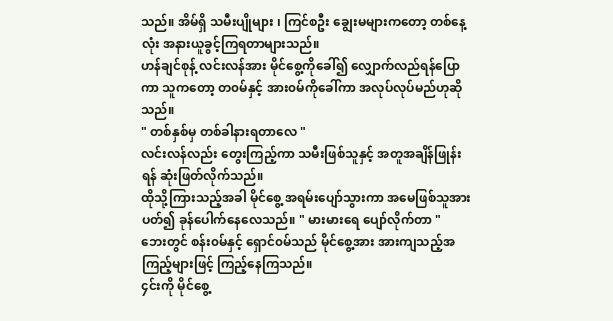သည်။ အိမ်ရှိ သမီးပျိုများ ၊ ကြင်စဦး ချွေးမများကတော့ တစ်နေ့လုံး အနားယူခွင့်ကြရတာများသည်။
ဟန်ချင်စုန့် လင်းလန်အား မိုင်စွေ့ကိုခေါ်၍ လျှောက်လည်ရန်ပြောကာ သူကတော့ တ၀မ်နှင့် အား၀မ်ကိုခေါ်ကာ အလုပ်လုပ်မည်ဟုဆိုသည်။
" တစ်နှစ်မှ တစ်ခါနားရတာလေ "
လင်းလန်လည်း တွေးကြည့်ကာ သမီးဖြစ်သူနှင့် အတူအချိန်ဖြုန်းရန် ဆုံးဖြတ်လိုက်သည်။
ထိုသို့ကြားသည့်အခါ မိုင်စွေ့ အရမ်းပျော်သွားကာ အမေဖြစ်သူအား ပတ်၍ ခုန်ပေါက်နေလေသည်။ " မားမားရေ ပျော်လိုက်တာ "
ဘေးတွင် စန်း၀မ်နှင့် ရှောင်၀မ်သည် မိုင်စွေ့အား အားကျသည့်အကြည့်များဖြင့် ကြည့်နေကြသည်။
၄င်းကို မိုင်စွေ့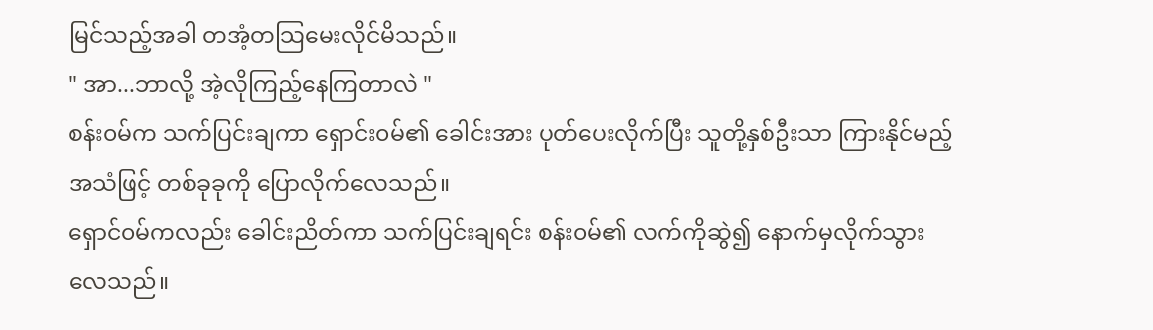မြင်သည့်အခါ တအံ့တသြမေးလိုင်မိသည်။
" အာ...ဘာလို့ အဲ့လိုကြည့်နေကြတာလဲ "
စန်း၀မ်က သက်ပြင်းချကာ ရှောင်း၀မ်၏ ခေါင်းအား ပုတ်ပေးလိုက်ပြီး သူတို့နှစ်ဦးသာ ကြားနိုင်မည့်အသံဖြင့် တစ်ခုခုကို ပြောလိုက်လေသည်။
ရှောင်၀မ်ကလည်း ခေါင်းညိတ်ကာ သက်ပြင်းချရင်း စန်း၀မ်၏ လက်ကိုဆွဲ၍ နောက်မှလိုက်သွားလေသည်။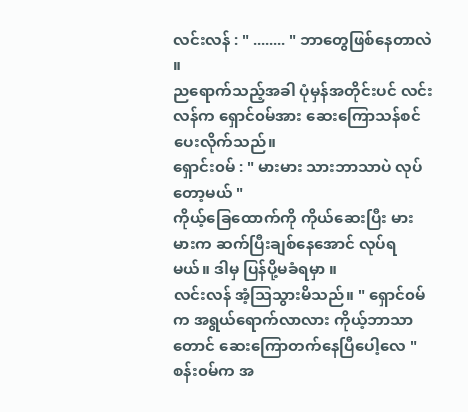လင်းလန် : " ........ " ဘာတွေဖြစ်နေတာလဲ ။
ညရောက်သည့်အခါ ပုံမှန်အတိုင်းပင် လင်းလန်က ရှောင်၀မ်အား ဆေးကြောသန်စင်ပေးလိုက်သည်။
ရှောင်း၀မ် : " မားမား သားဘာသာပဲ လုပ်တော့မယ် "
ကိုယ့်ခြေထောက်ကို ကိုယ်ဆေးပြီး မားမားက ဆက်ပြီးချစ်နေအောင် လုပ်ရမယ်။ ဒါမှ ပြန်ပို့မခံရမှာ ။
လင်းလန် အံ့သြသွားမိသည်။ " ရှောင်၀မ်က အရွယ်ရောက်လာလား ကိုယ့်ဘာသာတောင် ဆေးကြောတက်နေပြီပေါ့လေ "
စန်း၀မ်က အ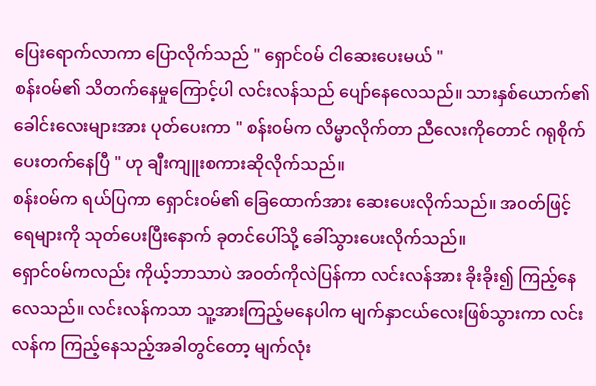ပြေးရောက်လာကာ ပြောလိုက်သည် " ရှောင်၀မ် ငါဆေးပေးမယ် "
စန်း၀မ်၏ သိတက်နေမှုကြောင့်ပါ လင်းလန်သည် ပျော်နေလေသည်။ သားနှစ်ယောက်၏ ခေါင်းလေးများအား ပုတ်ပေးကာ " စန်း၀မ်က လိမ္မာလိုက်တာ ညီလေးကိုတောင် ဂရုစိုက်ပေးတက်နေပြီ " ဟု ချီးကျူးစကားဆိုလိုက်သည်။
စန်း၀မ်က ရယ်ပြကာ ရှောင်း၀မ်၏ ခြေထောက်အား ဆေးပေးလိုက်သည်။ အ၀တ်ဖြင့် ရေများကို သုတ်ပေးပြီးနောက် ခုတင်ပေါ်သို့ ခေါ်သွားပေးလိုက်သည်။
ရှောင်၀မ်ကလည်း ကိုယ့်ဘာသာပဲ အ၀တ်ကိုလဲပြန်ကာ လင်းလန်အား ခိုးခိုး၍ ကြည့်နေလေသည်။ လင်းလန်ကသာ သူ့အားကြည့်မနေပါက မျက်နှာငယ်လေးဖြစ်သွားကာ လင်းလန်က ကြည့်နေသည့်အခါတွင်တော့ မျက်လုံး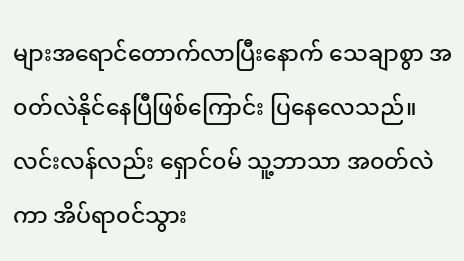များအရောင်တောက်လာပြီးနောက် သေချာစွာ အ၀တ်လဲနိုင်နေပြီဖြစ်ကြောင်း ပြနေလေသည်။
လင်းလန်လည်း ရှောင်၀မ် သူ့ဘာသာ အ၀တ်လဲကာ အိပ်ရာ၀င်သွား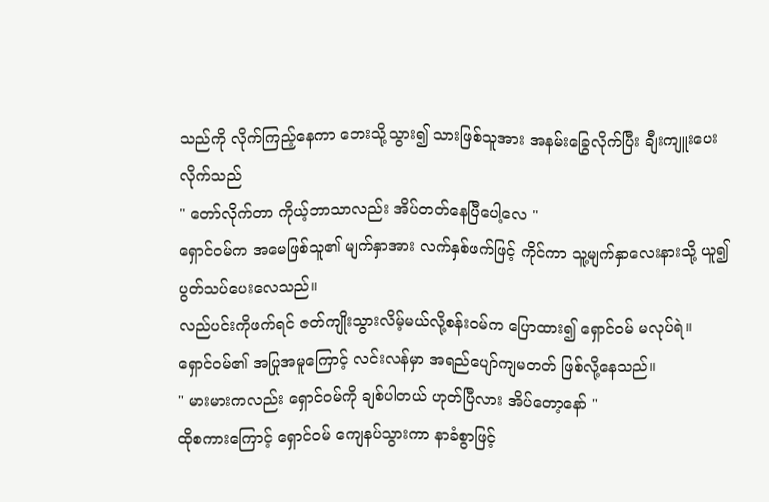သည်ကို လိုက်ကြည့်နေကာ ဘေးသို့သွား၍ သားဖြစ်သူအား အနမ်းခြွေလိုက်ပြီး ချီးကျူးပေးလိုက်သည်
" တော်လိုက်တာ ကိုယ့်ဘာသာလည်း အိပ်တတ်နေပြီပေါ့လေ "
ရှောင်၀မ်က အမေဖြစ်သူ၏ မျက်နှာအား လက်နှစ်ဖက်ဖြင့် ကိုင်ကာ သူ့မျက်နှာလေးနားသို့ ယူ၍ပွတ်သပ်ပေးလေသည်။
လည်ပင်းကိုဖက်ရင် ဇတ်ကျိုးသွားလိမ့်မယ်လို့စန်း၀မ်က ပြောထား၍ ရှောင်၀မ် မလုပ်ရဲ။
ရှောင်၀မ်၏ အပြုအမူကြောင့် လင်းလန်မှာ အရည်ပျော်ကျမတတ် ဖြစ်လို့နေသည်။
" မားမားကလည်း ရှောင်၀မ်ကို ချစ်ပါတယ် ဟုတ်ပြီလား အိပ်တော့နော် "
ထိုစကားကြောင့် ရှောင်၀မ် ကျေနပ်သွားကာ နာခံစွာဖြင့်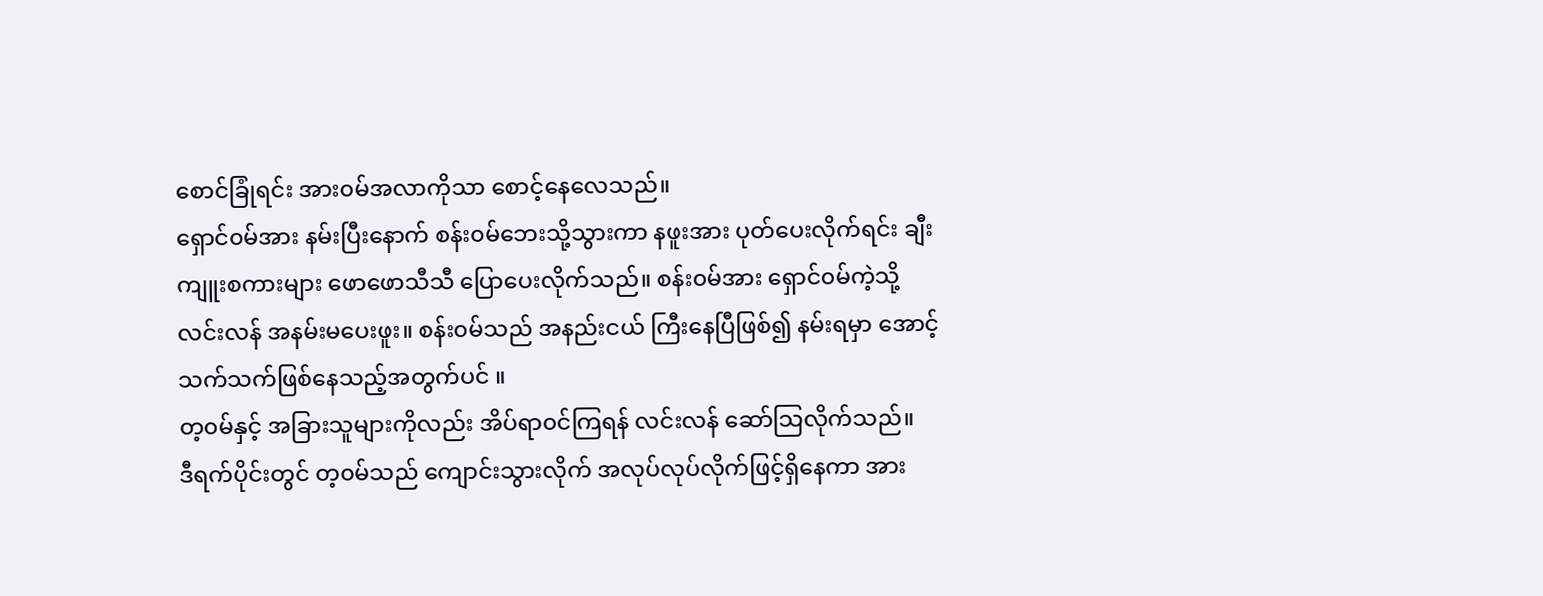စောင်ခြုံရင်း အား၀မ်အလာကိုသာ စောင့်နေလေသည်။
ရှောင်၀မ်အား နမ်းပြီးနောက် စန်း၀မ်ဘေးသို့သွားကာ နဖူးအား ပုတ်ပေးလိုက်ရင်း ချီးကျူးစကားများ ဖောဖောသီသီ ပြောပေးလိုက်သည်။ စန်း၀မ်အား ရှောင်၀မ်ကဲ့သို့ လင်းလန် အနမ်းမပေးဖူး။ စန်း၀မ်သည် အနည်းငယ် ကြီးနေပြီဖြစ်၍ နမ်းရမှာ အောင့်သက်သက်ဖြစ်နေသည့်အတွက်ပင် ။
တ့၀မ်နှင့် အခြားသူများကိုလည်း အိပ်ရာ၀င်ကြရန် လင်းလန် ဆော်သြလိုက်သည်။
ဒီရက်ပိုင်းတွင် တ့၀မ်သည် ကျောင်းသွားလိုက် အလုပ်လုပ်လိုက်ဖြင့်ရှိနေကာ အား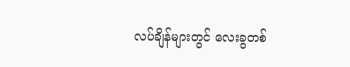လပ်ချိန်များတွင် လေးခွတစ်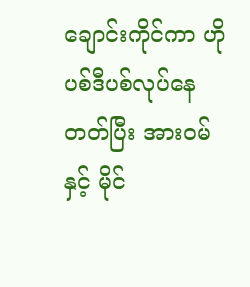ချောင်းကိုင်ကာ ဟိုပစ်ဒီပစ်လုပ်နေတတ်ပြီး အား၀မ်နှင့် မိုင်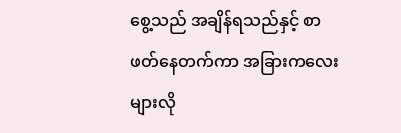စွေ့သည် အချိန်ရသည်နှင့် စာဖတ်နေတက်ကာ အခြားကလေးများလို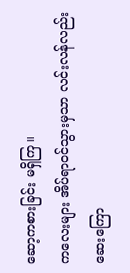ဆော့ကစားခြင်း မရှိကြ။
ကလေးများ အိပ်ရာ၀င်သွားမှသာ လင်းလန်လည်း ဆေးကြော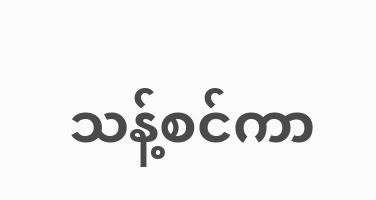သန့်စင်ကာ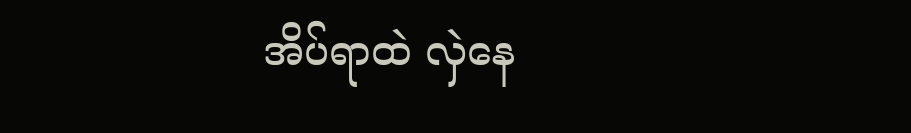အိပ်ရာထဲ လှဲနေ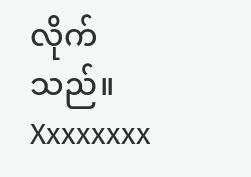လိုက်သည်။
Xxxxxxxx